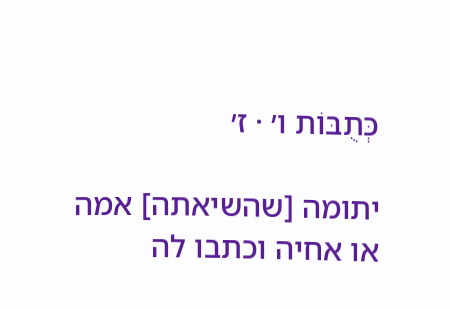כְּתֻבּוֹת ו׳ · ז׳

יתומה [שהשיאתה] אמה או אחיה וכתבו לה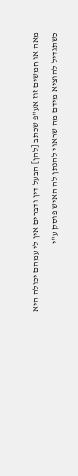מאה או חמשים זוז אע"פ שכתב [להן] הבעל דין ודברים אין לי עמהם יכולה היא כשתגדיל להוציא מידם מה שראוי להנתן לה האיש פוסק ע"י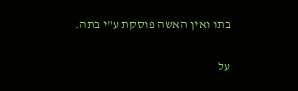בתו ואין האשה פוסקת ע"י בתה.

על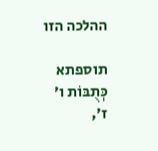ההלכה הזו

תוספתא כְּתֻבּוֹת ו׳ ז׳,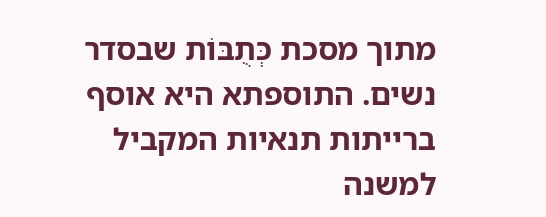מתוך מסכת כְּתֻבּוֹת שבסדר נשים. התוספתא היא אוסף ברייתות תנאיות המקביל למשנה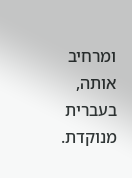ומרחיב אותה, בעברית מנוקדת.